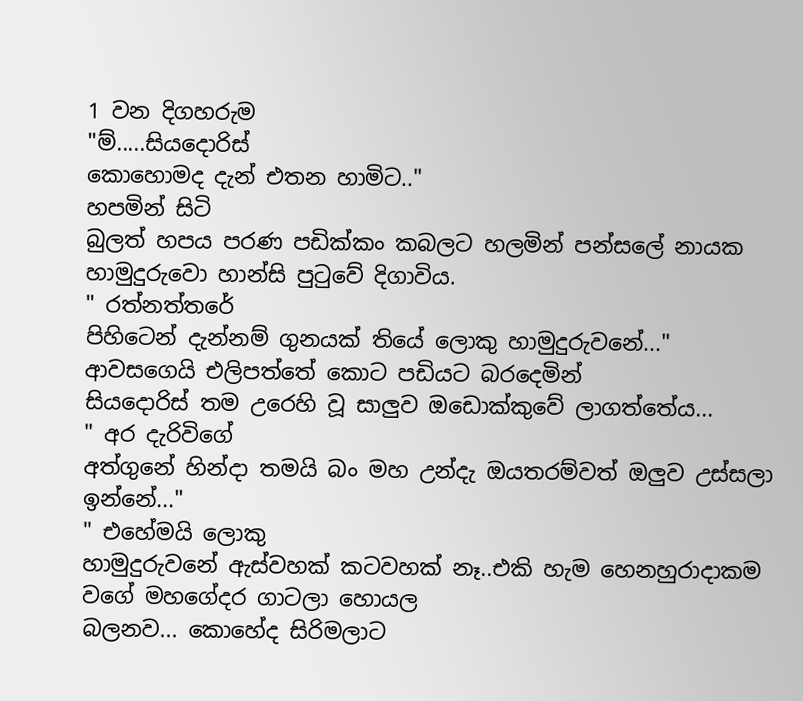1 වන දිගහරුම
"ම්.....සියදොරිස්
කොහොමද දැන් එතන හාමිට.."
හපමින් සිටි
බුලත් හපය පරණ පඩික්කං කබලට හලමින් පන්සලේ නායක හාමුදුරුවො හාන්සි පුටුවේ දිගාවිය.
" රත්නත්තරේ
පිහිටෙන් දැන්නම් ගුනයක් තියේ ලොකු හාමුදුරුවනේ..."
ආවසගෙයි එලිපත්තේ කොට පඩියට බරදෙමින්
සියදොරිස් තම උරෙහි වූ සාලුව ඔඩොක්කුවේ ලාගත්තේය...
" අර දැරිවිගේ
අත්ගුනේ හින්දා තමයි බං මහ උන්දැ ඔයතරම්වත් ඔලුව උස්සලා ඉන්නේ..."
" එහේමයි ලොකු
හාමුදුරුවනේ ඇස්වහක් කටවහක් නෑ..එකි හැම හෙනහුරාදාකම වගේ මහගේදර ගාටලා හොයල
බලනව... කොහේද සිරිමලාට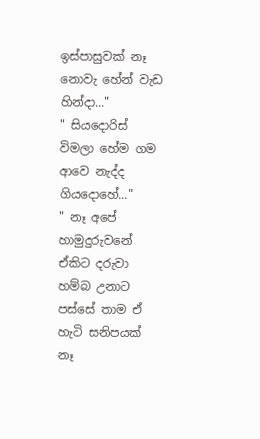ඉස්පාසුවක් නෑ නොවැ හේන් වැඩ හින්දා..."
" සියදොරිස් විමලා හේම ගම ආවෙ නැද්ද ගියදොහේ..."
" නෑ අපේ
හාමුදුරුවනේ ඒකිට දරුවා හම්බ උනාට පස්සේ තාම ඒ හැටි සනිපයක් නෑ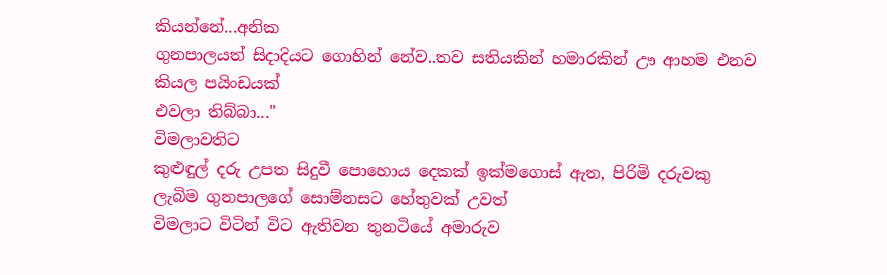කියන්නේ...අනික
ගුනපාලයත් සිදාදියට ගොහින් නේව..තව සතියකින් හමාරකින් ඌ ආහම එනව කියල පයිංඩයක්
එවලා තිබ්බා..."
විමලාවතිට
කුළුඳුල් දරු උපත සිදුවී පොහොය දෙකක් ඉක්මගොස් ඇත, පිරිමි දරුවකු ලැබිම ගුනපාලගේ සොම්නසට හේතුවක් උවත්
විමලාට විටින් විට ඇතිවන තුනටියේ අමාරුව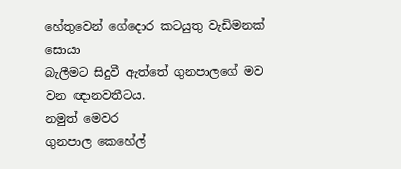හේතුවෙන් ගේදොර කටයුතු වැඩිමනක් සොයා
බැලීමට සිදුවී ඇත්තේ ගුනපාලගේ මව වන ඥානවතීටය.
නමුත් මෙවර
ගුනපාල කෙහේල්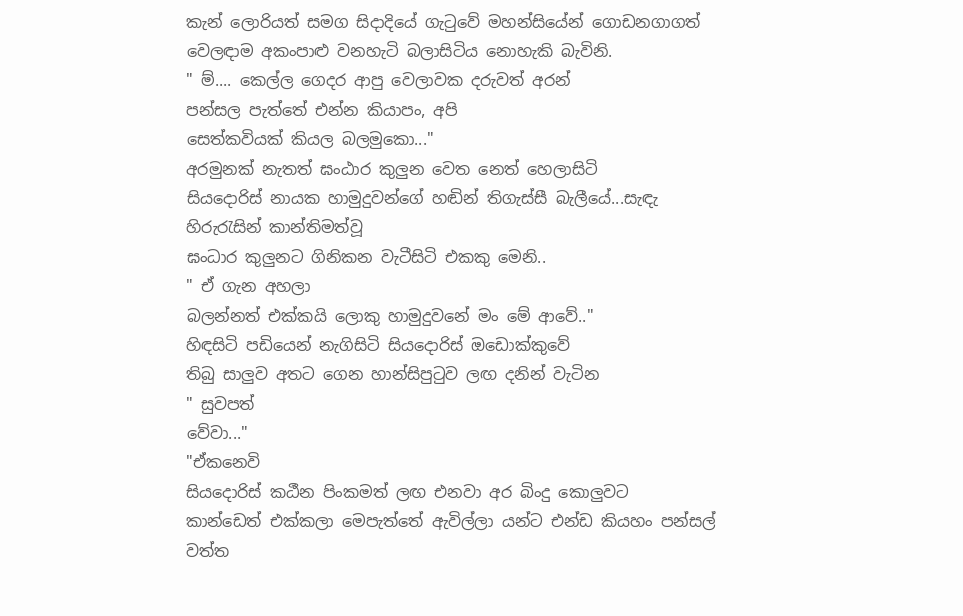කැන් ලොරියත් සමග සිදාදියේ ගැටුවේ මහන්සියේන් ගොඩනගාගත්
වෙලඳාම අකංපාළු වනහැටි බලාසිටිය නොහැකි බැවිනි.
" ම්.... කෙල්ල ගෙදර ආපු වෙලාවක දරුවත් අරන්
පන්සල පැත්තේ එන්න කියාපං, අපි
සෙත්කවියක් කියල බලමුකො..."
අරමුනක් නැතත් ඝංඨාර කුලුන වෙත නෙත් හෙලාසිටි
සියදොරිස් නායක හාමුදුවන්ගේ හඬින් තිගැස්සී බැලීයේ...සැඳැ හිරුරැසින් කාන්තිමත්වූ
ඝංධාර කුලුනට ගිනිකන වැටීසිටි එකකු මෙනි..
" ඒ ගැන අහලා
බලන්නත් එක්කයි ලොකු හාමුදුවනේ මං මේ ආවේ.."
හිඳසිටි පඩියෙන් නැගිසිටි සියදොරිස් ඔඩොක්කුවේ
තිබු සාලුව අතට ගෙන හාන්සිපුටුව ලඟ දනින් වැටින
" සුවපත්
වේවා..."
"ඒකනෙවි
සියදොරිස් කඨීන පිංකමත් ලඟ එනවා අර බිංදු කොලුවට
කාන්ඩෙත් එක්කලා මෙපැත්තේ ඇවිල්ලා යන්ට එන්ඩ කියහං පන්සල් වත්ත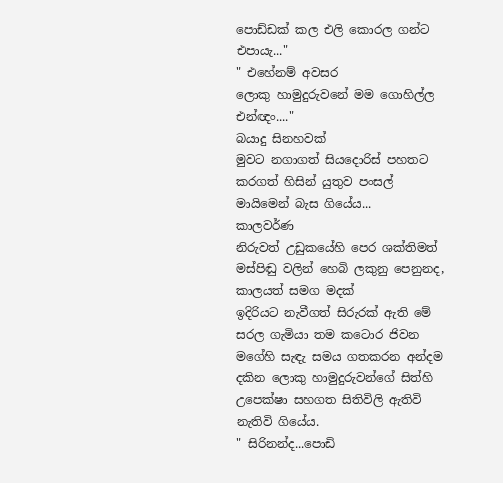පොඩ්ඩක් කල එලි කොරල ගන්ට එපායැ..."
" එහේනම් අවසර
ලොකු හාමුදුරුවනේ මම ගොහිල්ල එන්ඥං...."
බයාදු සිනහවක්
මුවට නගාගත් සියදොරිස් පහතට කරගත් හිසින් යුතුව පංසල් මායිමෙන් බැස ගියේය...
කාලවර්ණ
නිරුවත් උඩුකයේහි පෙර ශක්තිමත් මස්පිඬු වලින් හෙබි ලකුනු පෙනුනද, කාලයත් සමග මදක්
ඉදිරියට නැවීගත් සිරුරක් ඇති මේ සරල ගැමියා තම කටොර ජිවන මගේහි සැඳැ සමය ගතකරන අන්දම
දකින ලොකු හාමුදුරුවන්ගේ සිත්හි උපෙක්ෂා සහගත සිතිවිලි ඇතිවි නැතිවි ගියේය.
" සිරිනන්ද...පොඩි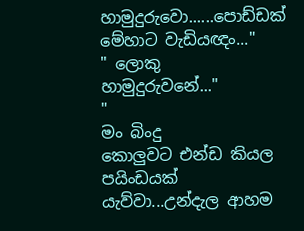හාමුදුරුවො......පොඩ්ඩක් මේහාට වැඩියඥං..."
" ලොකු
හාමුදුරුවනේ..."
"
මං බිංදු
කොලුවට එන්ඩ කියල
පයිංඩයක් යැව්වා...උන්දැල ආහම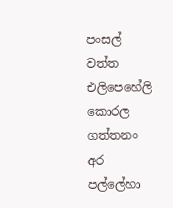පංසල් වත්ත එලිපෙහේලි කොරල ගත්තනං
අර පල්ලේහා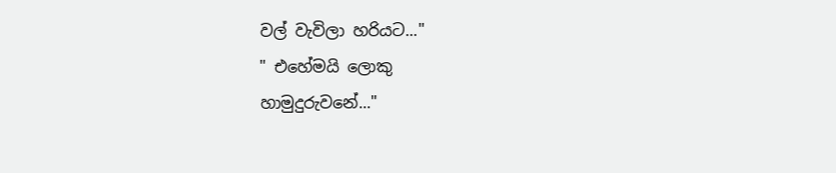වල් වැවිලා හරියට..."
" එහේමයි ලොකු
හාමුදුරුවනේ..."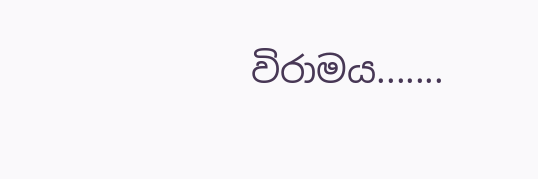විරාමය.......